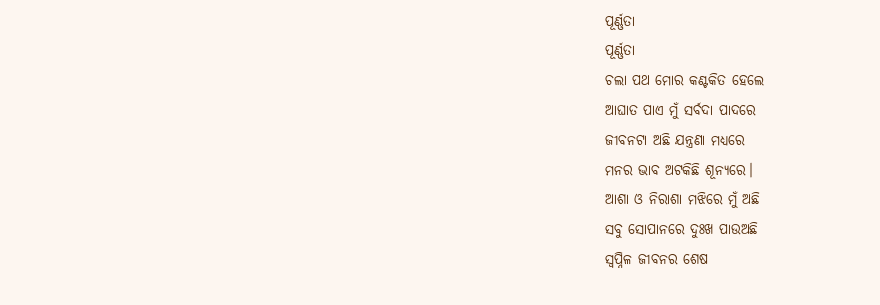ପୂର୍ଣ୍ଣତା
ପୂର୍ଣ୍ଣତା
ଚଲା ପଥ ମୋର କଣ୍ଟକିତ ହେଲେ
ଆଘାତ ପାଏ ମୁଁ ସର୍ବଦା ପାଦରେ
ଜୀବନଟା ଅଛି ଯନ୍ତ୍ରଣା ମଧ୍ୟରେ
ମନର ଭାବ ଅଟକିଛି ଶୂନ୍ୟରେ।
ଆଶା ଓ ନିରାଶା ମଝିରେ ମୁଁ ଅଛି
ସବୁ ସୋପାନରେ ଦୁଃଖ ପାଉଅଛି
ସ୍ବପ୍ନିଳ ଜୀବନର ଶେଷ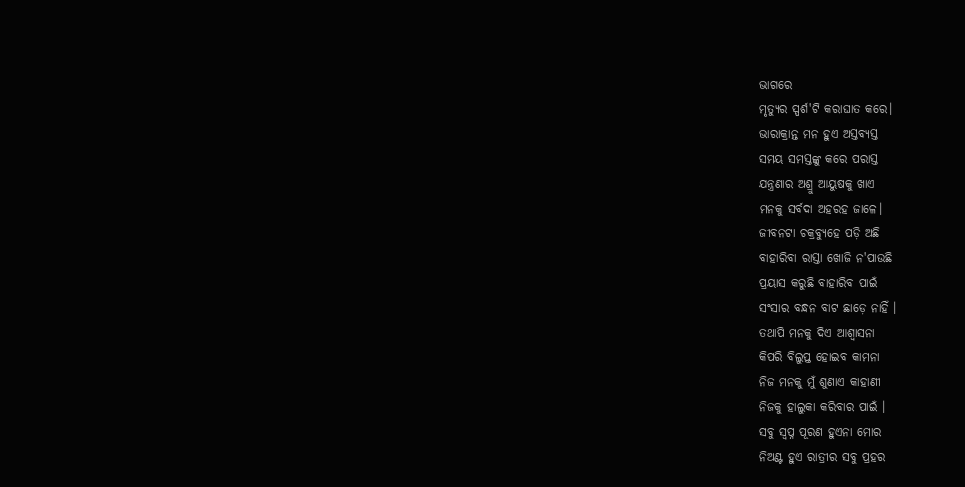ଭାଗରେ
ମୃତ୍ୟୁର ସ୍ପର୍ଶ'ଟି କରାଘାତ କରେ।
ଭାରାକ୍ରାନ୍ତ ମନ ହୁଏ ଅସ୍ତବ୍ୟସ୍ତ
ସମୟ ସମସ୍ତଙ୍କୁ କରେ ପରାସ୍ତ
ଯନ୍ତ୍ରଣାର ଅଶ୍ରୁ ଆୟୁଷକୁ ଖାଏ
ମନକୁ ସର୍ବଦା ଅହରହ ଜାଳେ।
ଜୀବନଟା ଚକ୍ରବ୍ୟୁହେ ପଡ଼ି ଅଛି
ବାହାରିବା ରାସ୍ତା ଖୋଜି ନ'ପାଉଛି
ପ୍ରୟାସ କରୁଛି ବାହାରିବ ପାଇଁ
ସଂସାର ବନ୍ଧନ ବାଟ ଛାଡ଼େ ନାହିଁ ।
ତଥାପି ମନକୁ ଦିଏ ଆଶ୍ଵାସନା
କିପରି ବିଲୁପ୍ତ ହୋଇବ କାମନା
ନିଜ ମନକୁ ମୁଁ ଶୁଣାଏ କାହାଣୀ
ନିଜକୁ ହାଲୁକା କରିବାର ପାଇଁ ।
ସବୁ ସ୍ବପ୍ନ ପୂରଣ ହୁଏନା ମୋର
ନିଅଣ୍ଟ ହୁଏ ରାତ୍ରୀର ସବୁ ପ୍ରହର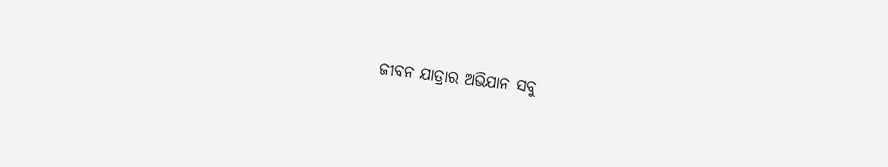ଜୀବନ ଯାତ୍ରାର ଅଭିଯାନ ସବୁ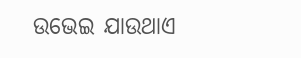ଉଭେଇ ଯାଉଥାଏ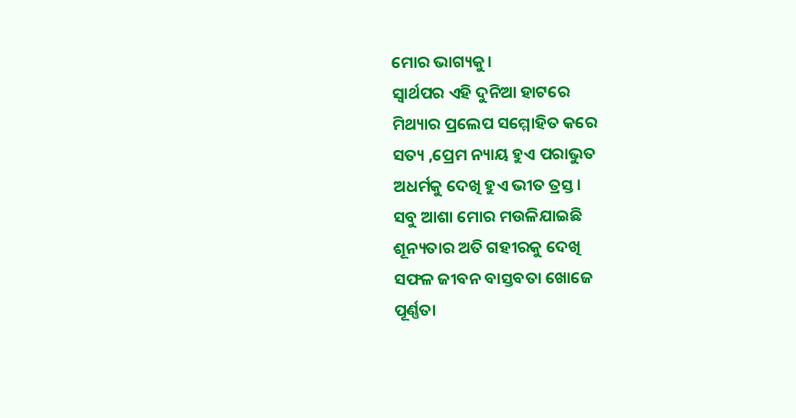ମୋର ଭାଗ୍ୟକୁ।
ସ୍ୱାର୍ଥପର ଏହି ଦୁନିଆ ହାଟରେ
ମିଥ୍ୟାର ପ୍ରଲେପ ସମ୍ମୋହିତ କରେ
ସତ୍ୟ ,ପ୍ରେମ ନ୍ୟାୟ ହୁଏ ପରାଭୁତ
ଅଧର୍ମକୁ ଦେଖି ହୁଏ ଭୀତ ତ୍ରସ୍ତ।
ସବୁ ଆଶା ମୋର ମଉଳିଯାଇଛି
ଶୂନ୍ୟତାର ଅତି ଗହୀରକୁ ଦେଖି
ସଫଳ ଜୀବନ ବାସ୍ତବତା ଖୋଜେ
ପୂର୍ଣ୍ଣତା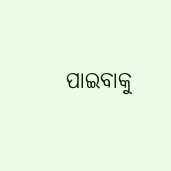ପାଇବାକୁ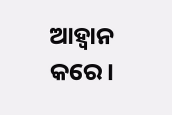ଆହ୍ବାନ କରେ।